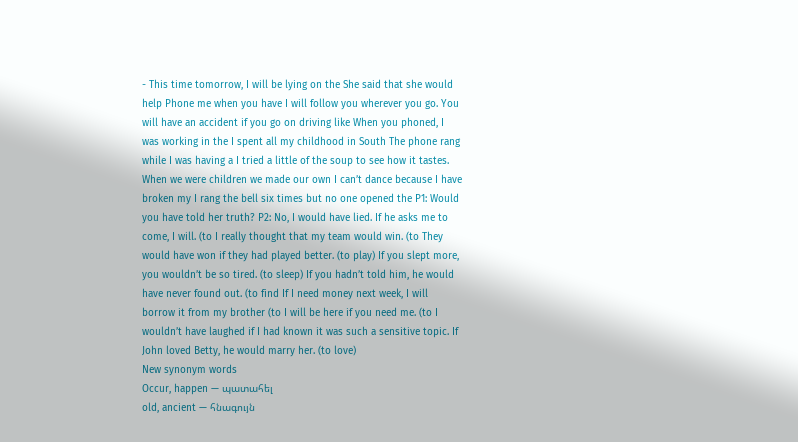- This time tomorrow, I will be lying on the She said that she would help Phone me when you have I will follow you wherever you go. You will have an accident if you go on driving like When you phoned, I was working in the I spent all my childhood in South The phone rang while I was having a I tried a little of the soup to see how it tastes. When we were children we made our own I can’t dance because I have broken my I rang the bell six times but no one opened the P1: Would you have told her truth? P2: No, I would have lied. If he asks me to come, I will. (to I really thought that my team would win. (to They would have won if they had played better. (to play) If you slept more, you wouldn’t be so tired. (to sleep) If you hadn’t told him, he would have never found out. (to find If I need money next week, I will borrow it from my brother (to I will be here if you need me. (to I wouldn’t have laughed if I had known it was such a sensitive topic. If John loved Betty, he would marry her. (to love)
New synonym words
Occur, happen — պատահել
old, ancient — հնագույն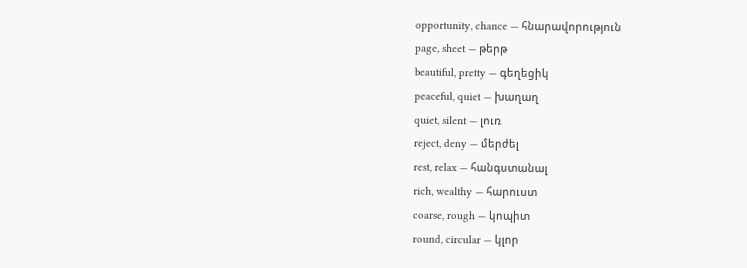opportunity, chance — հնարավորություն
page, sheet — թերթ
beautiful, pretty — գեղեցիկ
peaceful, quiet — խաղաղ
quiet, silent — լուռ
reject, deny — մերժել
rest, relax — հանգստանալ
rich, wealthy — հարուստ
coarse, rough — կոպիտ
round, circular — կլոր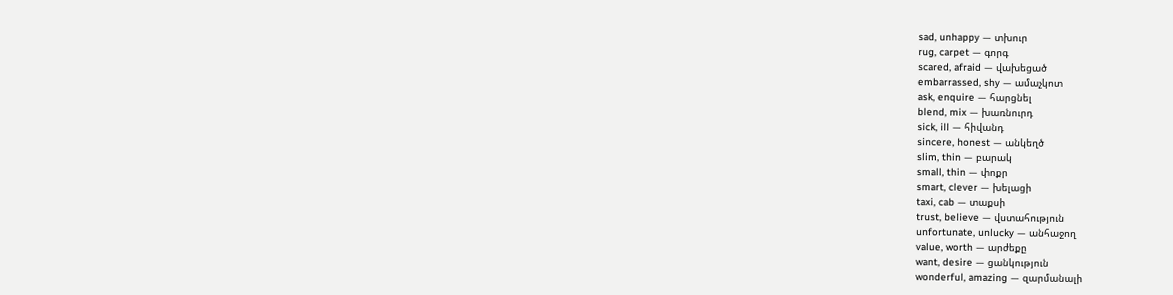sad, unhappy — տխուր
rug, carpet — գորգ
scared, afraid — վախեցած
embarrassed, shy — ամաչկոտ
ask, enquire — հարցնել
blend, mix — խառնուրդ
sick, ill — հիվանդ
sincere, honest — անկեղծ
slim, thin — բարակ
small, thin — փոքր
smart, clever — խելացի
taxi, cab — տաքսի
trust, believe — վստահություն
unfortunate, unlucky — անհաջող
value, worth — արժեքը
want, desire — ցանկություն
wonderful, amazing — զարմանալի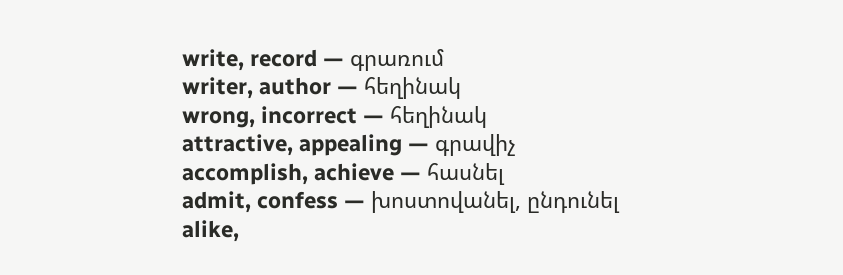write, record — գրառում
writer, author — հեղինակ
wrong, incorrect — հեղինակ
attractive, appealing — գրավիչ
accomplish, achieve — հասնել
admit, confess — խոստովանել, ընդունել
alike,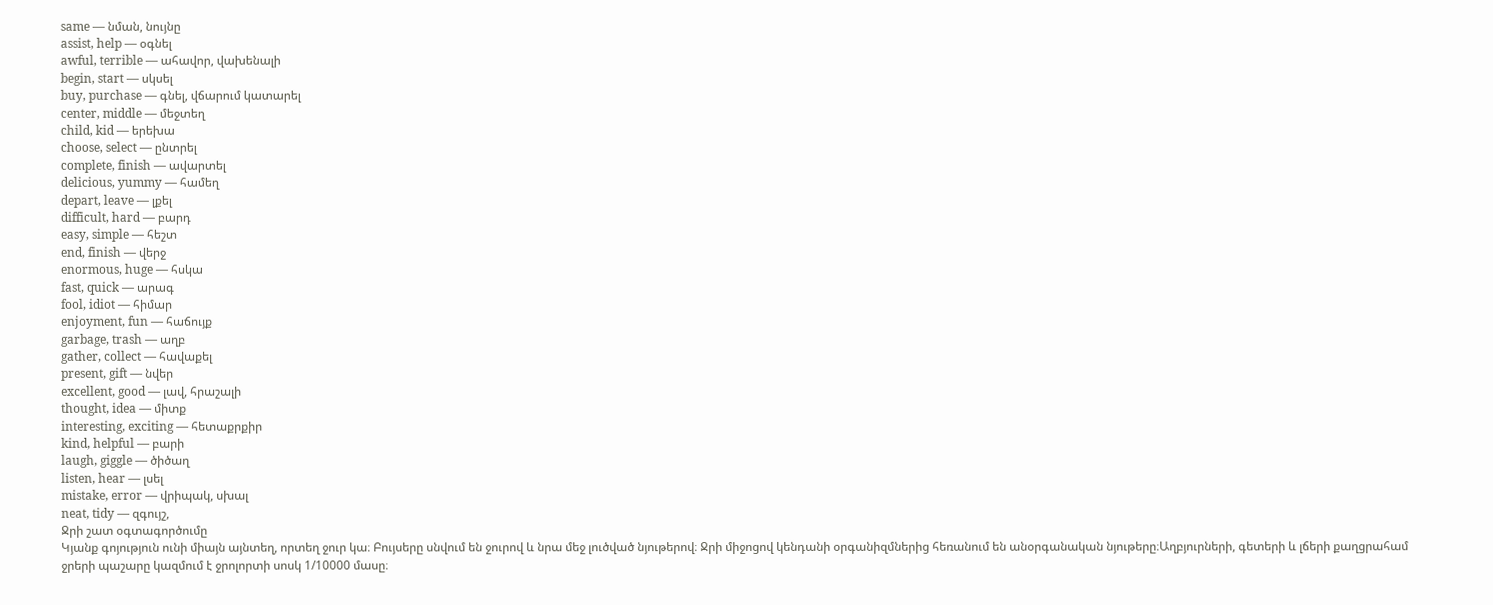same — նման, նույնը
assist, help — օգնել
awful, terrible — ահավոր, վախենալի
begin, start — սկսել
buy, purchase — գնել, վճարում կատարել
center, middle — մեջտեղ
child, kid — երեխա
choose, select — ընտրել
complete, finish — ավարտել
delicious, yummy — համեղ
depart, leave — լքել
difficult, hard — բարդ
easy, simple — հեշտ
end, finish — վերջ
enormous, huge — հսկա
fast, quick — արագ
fool, idiot — հիմար
enjoyment, fun — հաճույք
garbage, trash — աղբ
gather, collect — հավաքել
present, gift — նվեր
excellent, good — լավ, հրաշալի
thought, idea — միտք
interesting, exciting — հետաքրքիր
kind, helpful — բարի
laugh, giggle — ծիծաղ
listen, hear — լսել
mistake, error — վրիպակ, սխալ
neat, tidy — զգույշ,
Ջրի շատ օգտագործումը
Կյանք գոյություն ունի միայն այնտեղ, որտեղ ջուր կա։ Բույսերը սնվում են ջուրով և նրա մեջ լուծված նյութերով։ Ջրի միջոցով կենդանի օրգանիզմներից հեռանում են անօրգանական նյութերը։Աղբյուրների, գետերի և լճերի քաղցրահամ ջրերի պաշարը կազմում է ջրոլորտի սոսկ 1/10000 մասը։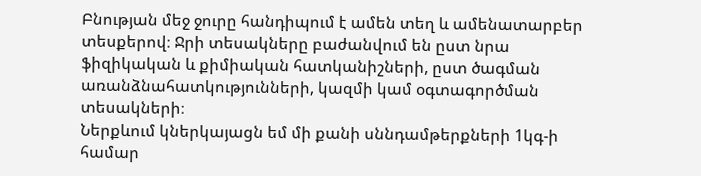Բնության մեջ ջուրը հանդիպում է ամեն տեղ և ամենատարբեր տեսքերով։ Ջրի տեսակները բաժանվում են ըստ նրա ֆիզիկական և քիմիական հատկանիշների, ըստ ծագման առանձնահատկությունների, կազմի կամ օգտագործման տեսակների։
Ներքևում կներկայացն եմ մի քանի սննդամթերքների 1կգ-ի համար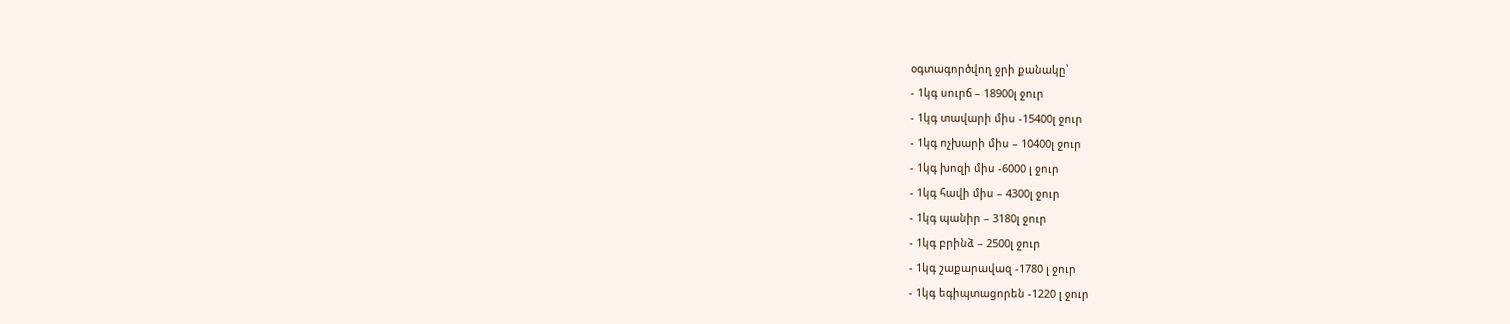օգտագործվող ջրի քանակը՝
- 1կգ սուրճ – 18900լ ջուր
- 1կգ տավարի միս -15400լ ջուր
- 1կգ ոչխարի միս – 10400լ ջուր
- 1կգ խոզի միս -6000 լ ջուր
- 1կգ հավի միս – 4300լ ջուր
- 1կգ պանիր – 3180լ ջուր
- 1կգ բրինձ – 2500լ ջուր
- 1կգ շաքարավազ -1780 լ ջուր
- 1կգ եգիպտացորեն -1220 լ ջուր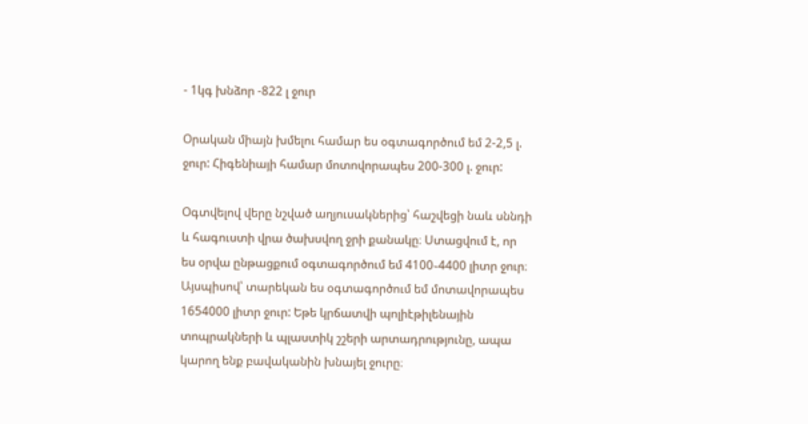- 1կգ խնձոր -822 լ ջուր

Օրական միայն խմելու համար ես օգտագործում եմ 2-2,5 լ. ջուր: Հիգենիայի համար մոտովորապես 200-300 լ. ջուր:

Օգտվելով վերը նշված աղյուսակներից՝ հաշվեցի նաև սննդի և հագուստի վրա ծախսվող ջրի քանակը։ Ստացվում է, որ ես օրվա ընթացքում օգտագործում եմ 4100֊4400 լիտր ջուր։ Այսպիսով՝ տարեկան ես օգտագործում եմ մոտավորապես 1654000 լիտր ջուր: Եթե կրճատվի պոլիէթիլենային տոպրակների և պլաստիկ շշերի արտադրությունը, ապա կարող ենք բավականին խնայել ջուրը։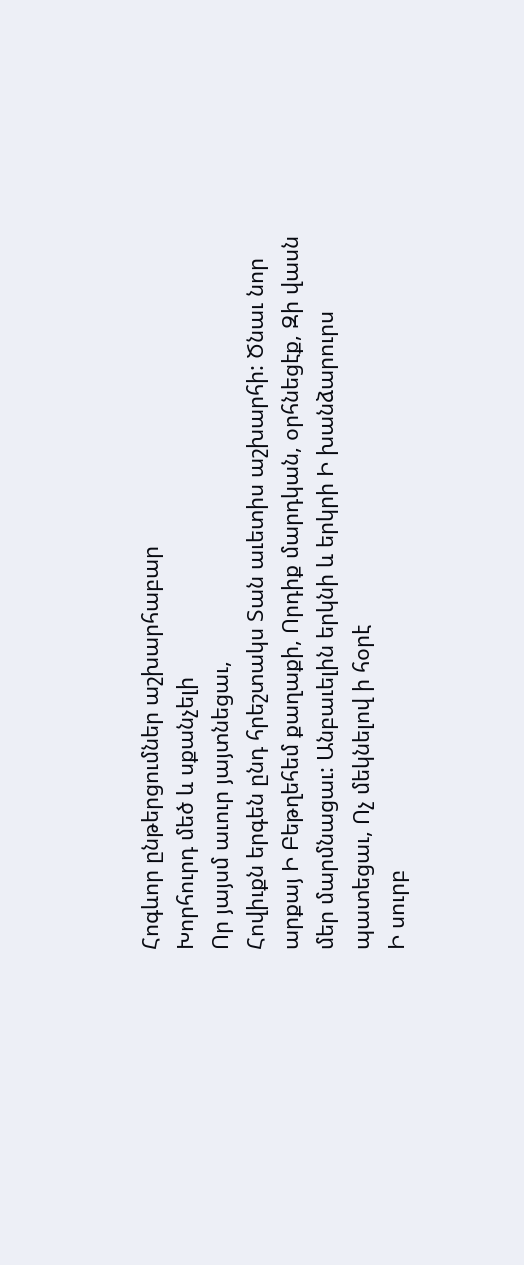Հոգևոր ընթերցումներ աշխարհաբար
Խորհուրդ մեծ և սքանչելի
Որ յայսմ աւուր յայտնեցաւ,
Հովիւքն երգեն ընդ հրեշտակս Տան աւետիս աշխարհի: Ծնաւ նոր արքայ Ի Բեթղեհեմ քաղաքի, Որդիք մարդկան, օրհնեցէք, Զի վասն մեր մարմնացաւ: Անբաւելին երկնի և երկրի Ի խանձարուրս պատեցաւ, Ոչ մեկնելով ի հօրէ
Ի սուրբ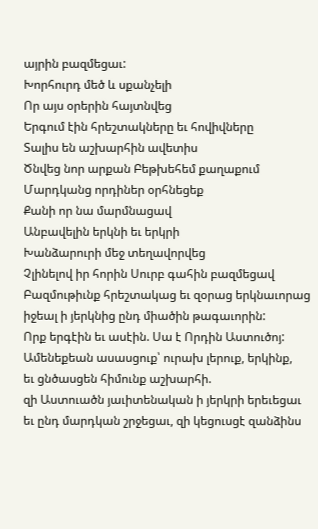այրին բազմեցաւ:
Խորհուրդ մեծ և սքանչելի
Որ այս օրերին հայտնվեց
Երգում էին հրեշտակները եւ հովիվները
Տալիս են աշխարհին ավետիս
Ծնվեց նոր արքան Բեթխեհեմ քաղաքում
Մարդկանց որդիներ օրհնեցեք
Քանի որ նա մարմնացավ
Անբավելին երկնի եւ երկրի
Խանձարուրի մեջ տեղավորվեց
Չլինելով իր հորին Սուրբ գահին բազմեցավ
Բազմութիւնք հրեշտակաց եւ զօրաց երկնաւորաց
իջեալ ի յերկնից ընդ միածին թագաւորին:
Որք երգէին եւ ասէին. Սա է Որդին Աստուծոյ:
Ամենեքեան ասասցուք՝ ուրախ լերուք, երկինք,
եւ ցնծասցեն հիմունք աշխարհի.
զի Աստուածն յաւիտենական ի յերկրի երեւեցաւ
եւ ընդ մարդկան շրջեցաւ, զի կեցուսցէ զանձինս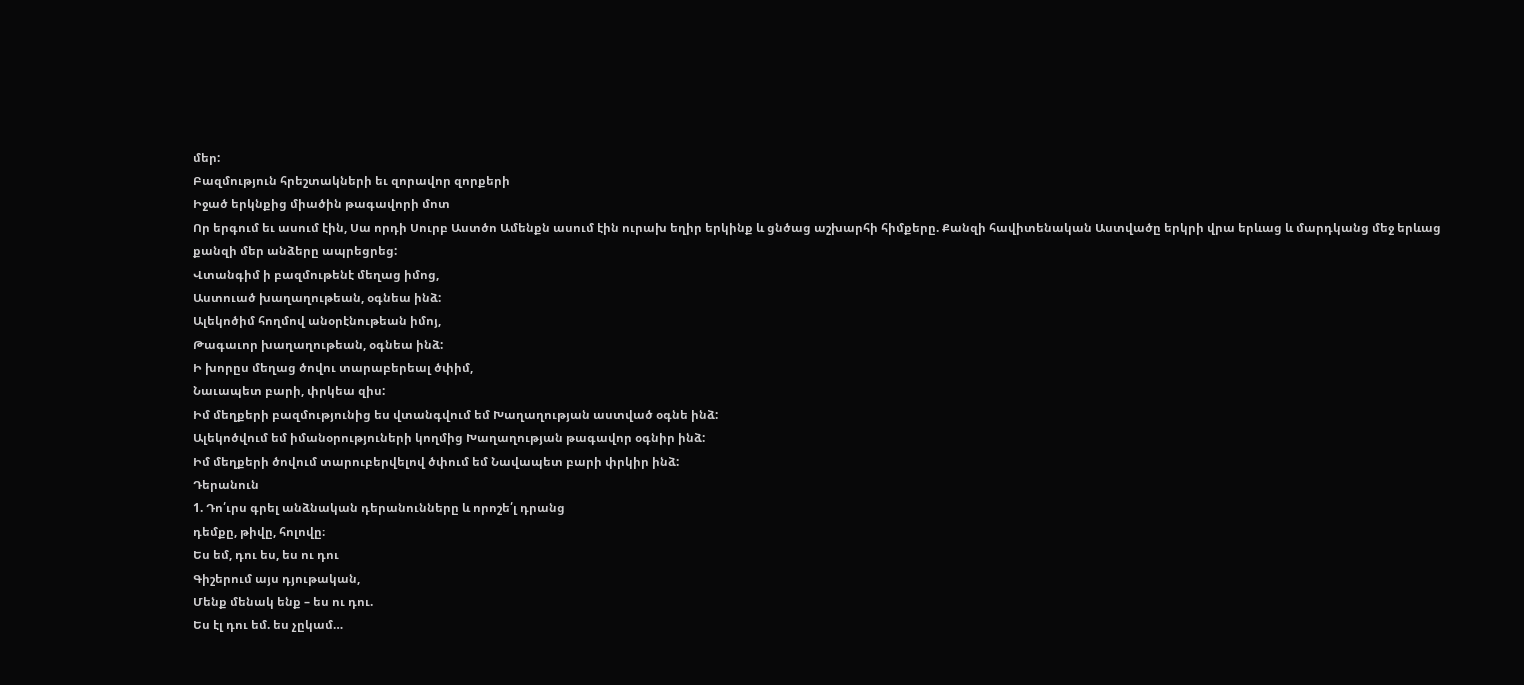մեր:
Բազմություն հրեշտակների եւ զորավոր զորքերի
Իջած երկնքից միածին թագավորի մոտ
Որ երգում եւ ասում էին, Սա որդի Սուրբ Աստծո Ամենքն ասում էին ուրախ եղիր երկինք և ցնծաց աշխարհի հիմքերը. Քանզի հավիտենական Աստվածը երկրի վրա երևաց և մարդկանց մեջ երևաց քանզի մեր անձերը ապրեցրեց:
Վտանգիմ ի բազմութենէ մեղաց իմոց,
Աստուած խաղաղութեան, օգնեա ինձ:
Ալեկոծիմ հողմով անօրէնութեան իմոյ,
Թագաւոր խաղաղութեան, օգնեա ինձ:
Ի խորըս մեղաց ծովու տարաբերեալ ծփիմ,
Նաւապետ բարի, փրկեա զիս:
Իմ մեղքերի բազմությունից ես վտանգվում եմ Խաղաղության աստված օգնե ինձ:
Ալեկոծվում եմ իմանօրություների կողմից Խաղաղության թագավոր օգնիր ինձ:
Իմ մեղքերի ծովում տարուբերվելով ծփում եմ Նավապետ բարի փրկիր ինձ:
Դերանուն
1. Դո՛ւրս գրել անձնական դերանունները և որոշե՛լ դրանց
դեմքը, թիվը, հոլովը։
Ես եմ, դու ես, ես ու դու
Գիշերում այս դյութական,
Մենք մենակ ենք – ես ու դու.
Ես էլ դու եմ. ես չըկամ…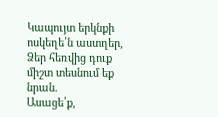Կապույտ երկնքի ոսկեղե՛ն աստղեր,
Ձեր հեռվից դուք միշտ տեսնում եք նրան.
Ասացե՛ք,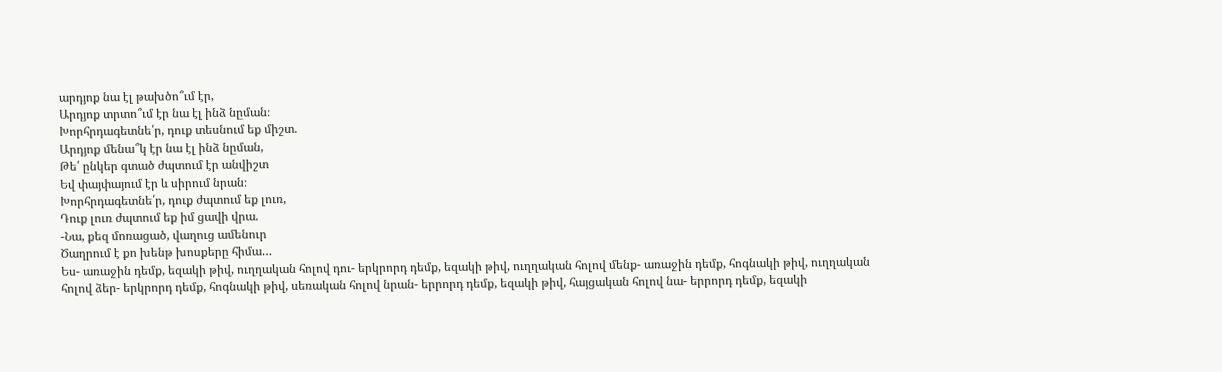արդյոք նա էլ թախծո՞ւմ էր,
Արդյոք տրտո՞ւմ էր նա էլ ինձ նըման։
Խորհրդագետնե՛ր, դուք տեսնում եք միշտ.
Արդյոք մենա՞կ էր նա էլ ինձ նըման,
Թե՛ ընկեր գտած ժպտում էր անվիշտ
Եվ փայփայում էր և սիրում նրան։
Խորհրդագետնե՛ր, դուք ժպտում եք լուռ,
Դուք լուռ ժպտում եք իմ ցավի վրա.
-Նա, քեզ մոռացած, վաղուց ամենուր
Ծաղրում է քո խենթ խոսքերը հիմա…
Ես- առաջին դեմք, եզակի թիվ, ուղղական հոլով դու- երկրորդ դեմք, եզակի թիվ, ուղղական հոլով մենք- առաջին դեմք, հոգնակի թիվ, ուղղական հոլով ձեր- երկրորդ դեմք, հոգնակի թիվ, սեռական հոլով նրան- երրորդ դեմք, եզակի թիվ, հայցական հոլով նա- երրորդ դեմք, եզակի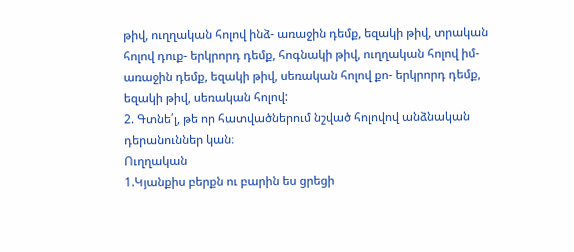թիվ, ուղղական հոլով ինձ- առաջին դեմք, եզակի թիվ, տրական հոլով դուք- երկրորդ դեմք, հոգնակի թիվ, ուղղական հոլով իմ- առաջին դեմք, եզակի թիվ, սեռական հոլով քո- երկրորդ դեմք, եզակի թիվ, սեռական հոլով:
2. Գտնե՛լ, թե որ հատվածներում նշված հոլովով անձնական
դերանուններ կան։
Ուղղական
1.Կյանքիս բերքն ու բարին ես ցրեցի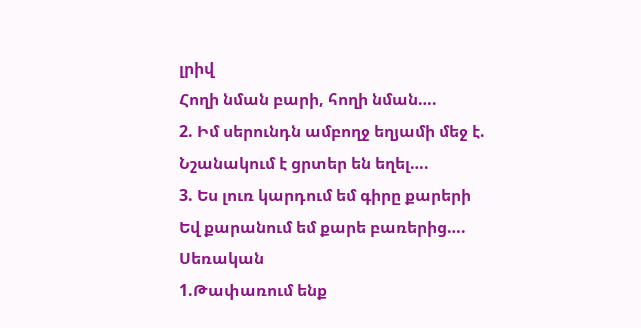լրիվ
Հողի նման բարի, հողի նման….
2. Իմ սերունդն ամբողջ եղյամի մեջ է.
Նշանակում է ցրտեր են եղել….
3. Ես լուռ կարդում եմ գիրը քարերի
Եվ քարանում եմ քարե բառերից….
Սեռական
1.Թափառում ենք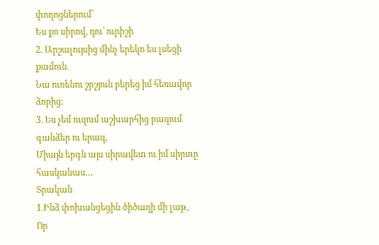փողոցներում՝
Ես քո սիրով, դու՝ ուրիշի
2. Արշալույսից մինչ երեկո ես լսեցի քամուն.
Նա ուռենու շրշյուն բերեց իմ հեռավոր ձորից:
3. Ես չեմ ուզում աշխարհից բազում գանձեր ու երազ,
Միայն երգն այս սիրավետ ու իմ սիրտը հասկանաս…
Տրական
1.Ինձ փոխանցեցին ծիծաղի մի լաթ,
Որ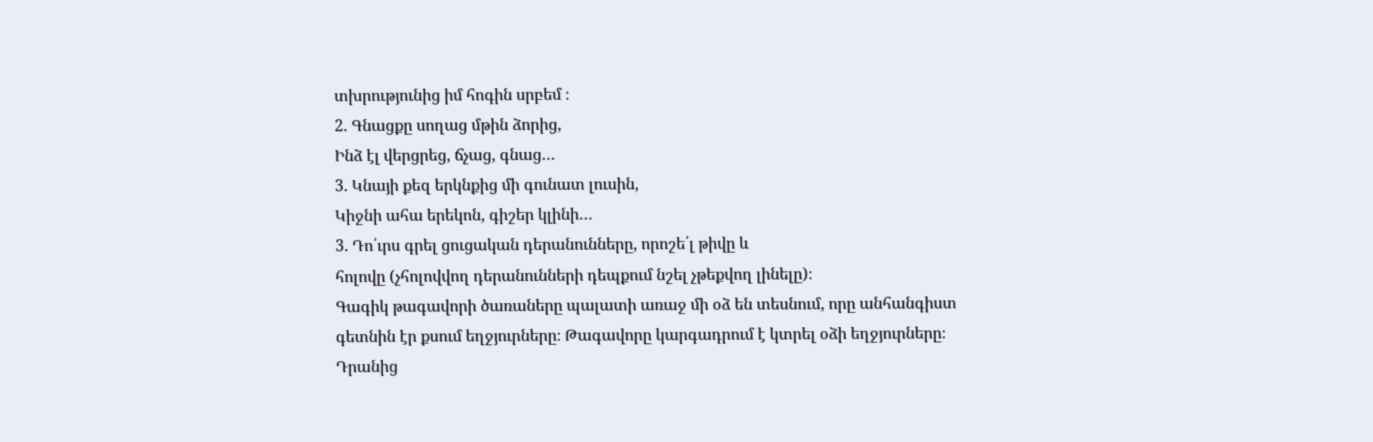տխրությունից իմ հոգին սրբեմ ։
2. Գնացքը սողաց մթին ձորից,
Ինձ էլ վերցրեց, ճչաց, գնաց…
3. Կնայի քեզ երկնքից մի գունատ լուսին,
Կիջնի ահա երեկոն, գիշեր կլինի…
3. Դո՛ւրս գրել ցուցական դերանունները, որոշե՛լ թիվը և
հոլովը (չհոլովվող դերանունների դեպքում նշել չթեքվող լինելը)։
Գագիկ թագավորի ծառաները պալատի առաջ մի օձ են տեսնում, որը անհանգիստ գետնին էր քսում եղջյուրները։ Թագավորը կարգադրում է կտրել օձի եղջյուրները։ Դրանից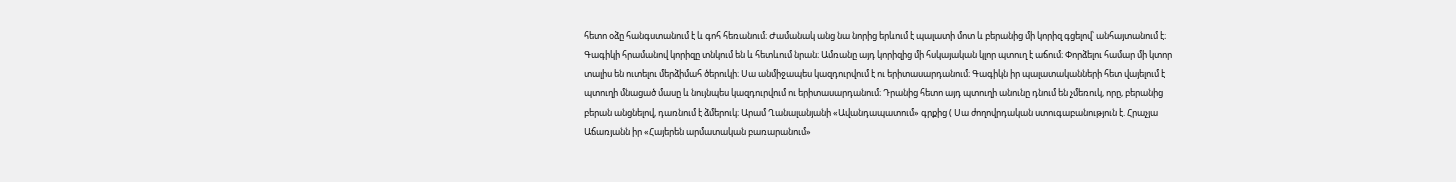հետո օձը հանգստանում է և գոհ հեռանում։ Ժամանակ անց նա նորից երևում է պալատի մոտ և բերանից մի կորիզ գցելով՝ անհայտանում է։ Գագիկի հրամանով կորիզը տնկում են և հետևում նրան։ Ամռանը այդ կորիզից մի հսկայական կլոր պտուղ է աճում։ Փորձելու համար մի կտոր տալիս են ուտելու մերձիմահ ծերուկի։ Սա անմիջապես կազդուրվում է ու երիտասարդանում։ Գագիկն իր պալատականների հետ վայելում է պտուղի մնացած մասը և նույնպես կազդուրվում ու երիտասարդանում։ Դրանից հետո այդ պտուղի անունը դնում են չմեռուկ, որը, բերանից բերան անցնելով, դառնում է ձմերուկ։ Արամ Ղանալանյանի «Ավանդապատում» գրքից ( Սա ժողովրդական ստուգաբանություն է. Հրաչյա Աճառյանն իր «Հայերեն արմատական բառարանում»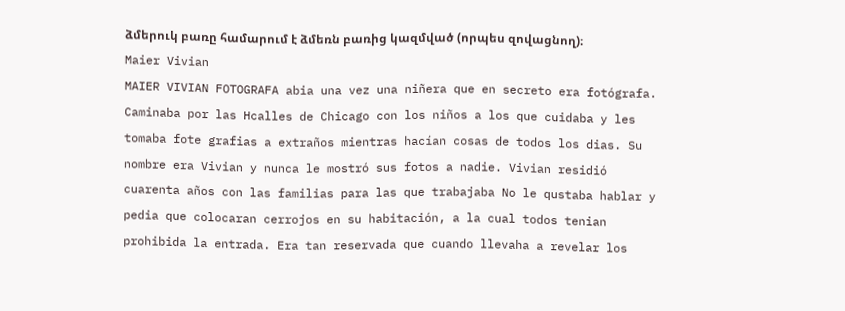ձմերուկ բառը համարում է ձմեռն բառից կազմված (որպես զովացնող)։
Maier Vivian
MAIER VIVIAN FOTOGRAFA abia una vez una niñera que en secreto era fotógrafa. Caminaba por las Hcalles de Chicago con los niños a los que cuidaba y les tomaba fote grafias a extraños mientras hacían cosas de todos los dias. Su nombre era Vivian y nunca le mostró sus fotos a nadie. Vivian residió cuarenta años con las familias para las que trabajaba No le qustaba hablar y pedia que colocaran cerrojos en su habitación, a la cual todos tenian prohibida la entrada. Era tan reservada que cuando llevaha a revelar los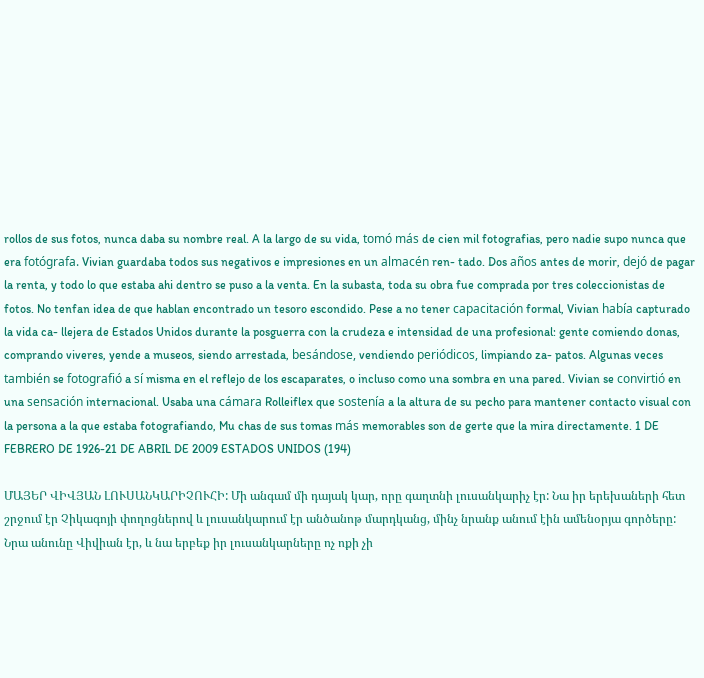rollos de sus fotos, nunca daba su nombre real. A la largo de su vida, tomó más de cien mil fotografias, pero nadie supo nunca que era fotógrafa. Vivian guardaba todos sus negativos e impresiones en un almacén ren- tado. Dos años antes de morir, dejó de pagar la renta, y todo lo que estaba ahi dentro se puso a la venta. En la subasta, toda su obra fue comprada por tres coleccionistas de fotos. No tenfan idea de que hablan encontrado un tesoro escondido. Pese a no tener capacitación formal, Vivian había capturado la vida ca- llejera de Estados Unidos durante la posguerra con la crudeza e intensidad de una profesional: gente comiendo donas, comprando viveres, yende a museos, siendo arrestada, besándose, vendiendo periódicos, limpiando za- patos. Algunas veces también se fotografió a sí misma en el reflejo de los escaparates, o incluso como una sombra en una pared. Vivian se convirtió en una sensación internacional. Usaba una cámara Rolleiflex que sostenía a la altura de su pecho para mantener contacto visual con la persona a la que estaba fotografiando, Mu chas de sus tomas más memorables son de gerte que la mira directamente. 1 DE FEBRERO DE 1926-21 DE ABRIL DE 2009 ESTADOS UNIDOS (194)

ՄԱՅԵՐ ՎԻՎՅԱՆ ԼՈՒՍԱՆԿԱՐԻՉՈՒՀԻ: Մի անգամ մի դայակ կար, որը գաղտնի լուսանկարիչ էր: Նա իր երեխաների հետ շրջում էր Չիկագոյի փողոցներով և լուսանկարում էր անծանոթ մարդկանց, մինչ նրանք անում էին ամենօրյա գործերը: Նրա անունը Վիվիան էր, և նա երբեք իր լուսանկարները ոչ ոքի չի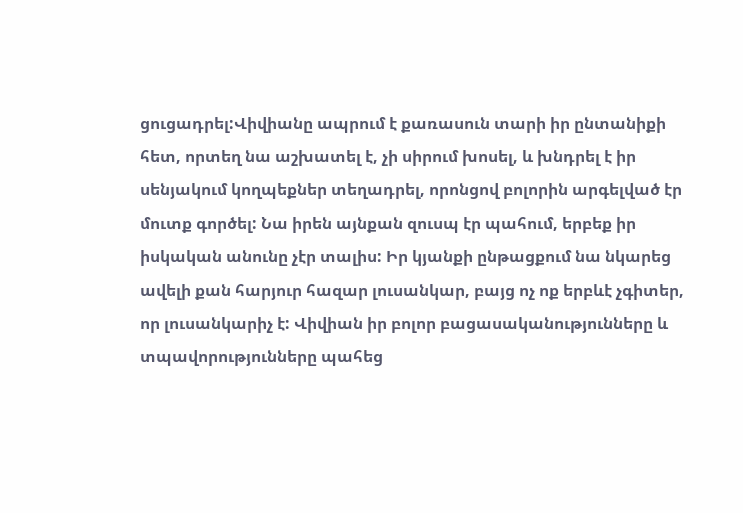ցուցադրել:Վիվիանը ապրում է քառասուն տարի իր ընտանիքի հետ, որտեղ նա աշխատել է, չի սիրում խոսել, և խնդրել է իր սենյակում կողպեքներ տեղադրել, որոնցով բոլորին արգելված էր մուտք գործել: Նա իրեն այնքան զուսպ էր պահում, երբեք իր իսկական անունը չէր տալիս: Իր կյանքի ընթացքում նա նկարեց ավելի քան հարյուր հազար լուսանկար, բայց ոչ ոք երբևէ չգիտեր, որ լուսանկարիչ է: Վիվիան իր բոլոր բացասականությունները և տպավորությունները պահեց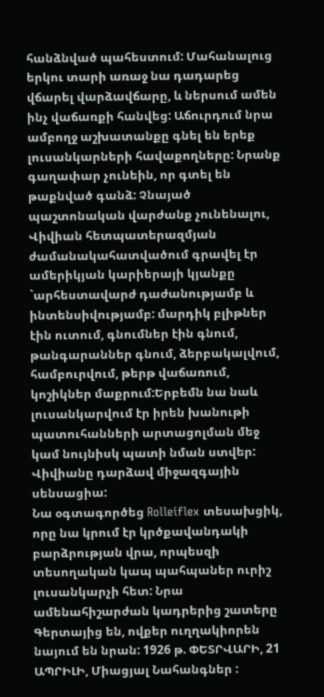հանձնված պահեստում: Մահանալուց երկու տարի առաջ նա դադարեց վճարել վարձավճարը, և ներսում ամեն ինչ վաճառքի հանվեց: Աճուրդում նրա ամբողջ աշխատանքը գնել են երեք լուսանկարների հավաքողները: Նրանք գաղափար չունեին, որ գտել են թաքնված գանձ: Չնայած պաշտոնական վարժանք չունենալու, Վիվիան հետպատերազմյան ժամանակահատվածում գրավել էր ամերիկյան կարիերայի կյանքը `արհեստավարժ դաժանությամբ և ինտենսիվությամբ: մարդիկ բլիթներ էին ուտում, գնումներ էին գնում, թանգարաններ գնում, ձերբակալվում, համբուրվում, թերթ վաճառում, կոշիկներ մաքրում:Երբեմն նա նաև լուսանկարվում էր իրեն խանութի պատուհանների արտացոլման մեջ կամ նույնիսկ պատի նման ստվեր: Վիվիանը դարձավ միջազգային սենսացիա:
Նա օգտագործեց Rolleiflex տեսախցիկ, որը նա կրում էր կրծքավանդակի բարձրության վրա, որպեսզի տեսողական կապ պահպաներ ուրիշ լուսանկարչի հետ: Նրա ամենահիշարժան կադրերից շատերը Գերտայից են, ովքեր ուղղակիորեն նայում են նրան: 1926 թ. ՓԵՏՐՎԱՐԻ, 21 ԱՊՐԻԼԻ, Միացյալ Նահանգներ :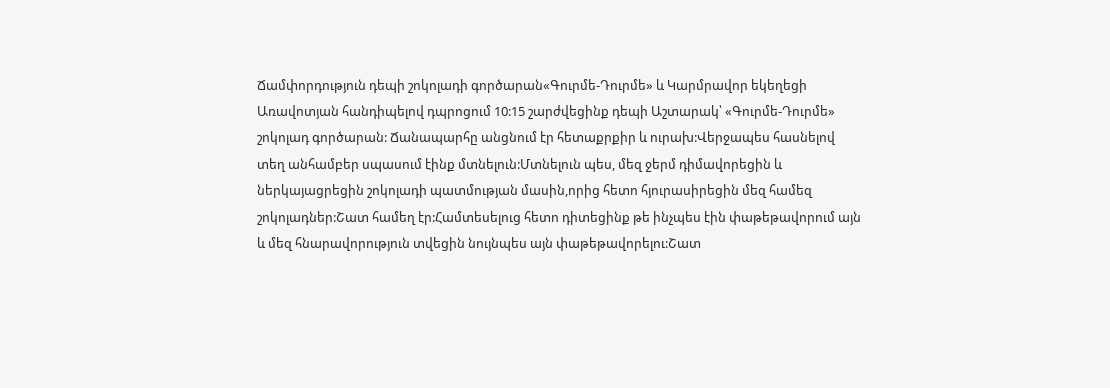Ճամփորդություն դեպի շոկոլադի գործարան«Գուրմե-Դուրմե» և Կարմրավոր եկեղեցի
Առավոտյան հանդիպելով դպրոցում 10:15 շարժվեցինք դեպի Աշտարակ՝ «Գուրմե-Դուրմե» շոկոլադ գործարան: Ճանապարհը անցնում էր հետաքրքիր և ուրախ:Վերջապես հասնելով տեղ անհամբեր սպասում էինք մտնելուն:Մտնելուն պես, մեզ ջերմ դիմավորեցին և ներկայացրեցին շոկոլադի պատմության մասին,որից հետո հյուրասիրեցին մեզ համեզ շոկոլադներ:Շատ համեղ էր:Համտեսելուց հետո դիտեցինք թե ինչպես էին փաթեթավորում այն և մեզ հնարավորություն տվեցին նույնպես այն փաթեթավորելու:Շատ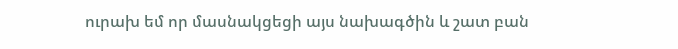ուրախ եմ որ մասնակցեցի այս նախագծին և շատ բան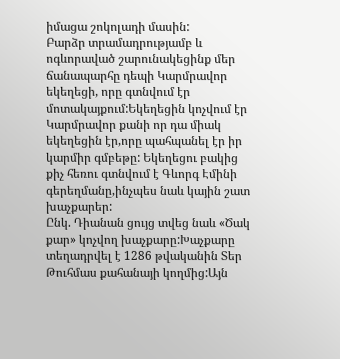իմացա շոկոլադի մասին:
Բարձր տրամադրությամբ և ոգևորաված շարունակեցինք մեր ճանապարհը դեպի Կարմրավոր եկեղեցի, որը գտնվում էր մոտակայքում:Եկեղեցին կոչվում էր Կարմրավոր քանի որ դա միակ եկեղեցին էր,որը պահպանել էր իր կարմիր գմբեթը: Եկեղեցու բակից քիչ հեռու գտնվում է Գևորգ Էմինի գերեղմանը,ինչպես նաև կային շատ խաչքարեր:
Ընկ. Դիանան ցույց տվեց նաև «Ծակ քար» կոչվող խաչքարը:Խաչքարը տեղադրվել է 1286 թվականին Տեր Թուհմաս քահանայի կողմից:Այն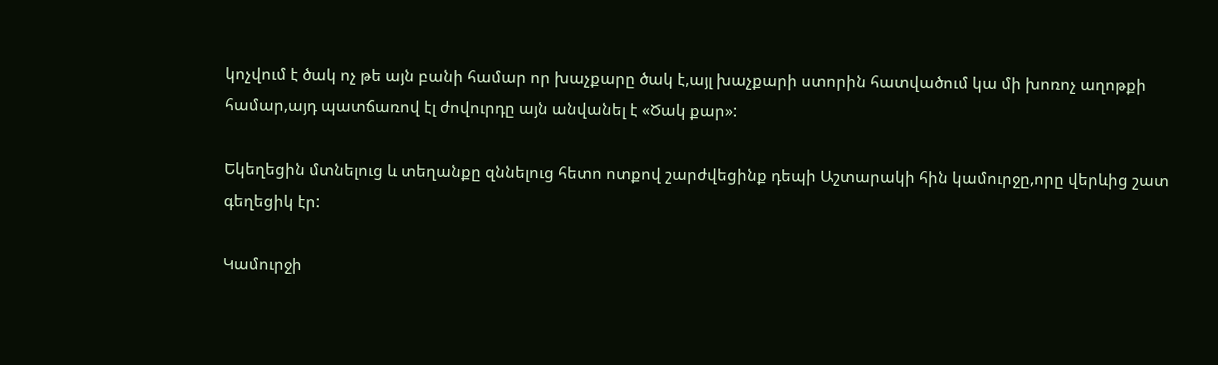կոչվում է ծակ ոչ թե այն բանի համար որ խաչքարը ծակ է,այլ խաչքարի ստորին հատվածում կա մի խոռոչ աղոթքի համար,այդ պատճառով էլ ժովուրդը այն անվանել է «Ծակ քար»:

Եկեղեցին մտնելուց և տեղանքը զննելուց հետո ոտքով շարժվեցինք դեպի Աշտարակի հին կամուրջը,որը վերևից շատ գեղեցիկ էր:

Կամուրջի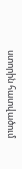ստորին հատվածում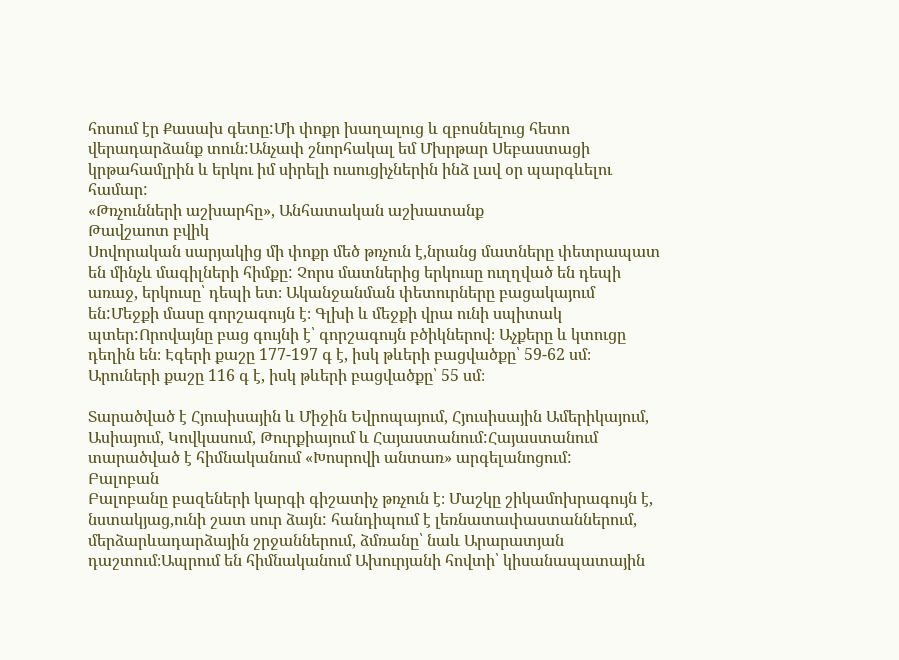հոսում էր Քասախ գետը:Մի փոքր խաղալուց և զբոսնելուց հետո վերադարձանք տուն:Անչափ շնորհակալ եմ Մխրթար Սեբաստացի կրթահամլրին և երկու իմ սիրելի ուսուցիչներին ինձ լավ օր պարգևելու համար:
«Թռչունների աշխարհը», Անհատական աշխատանք
Թավշաոտ բվիկ
Սովորական սարյակից մի փոքր մեծ թռչուն է,նրանց մատները փետրապատ են մինչև մագիլների հիմքը: Չորս մատներից երկուսը ուղղված են դեպի առաջ, երկուսը՝ դեպի ետ։ Ականջանման փետուրները բացակայում են:Մեջքի մասը գորշագույն է։ Գլխի և մեջքի վրա ունի սպիտակ պտեր:Որովայնը բաց գույնի է՝ գորշագույն բծիկներով։ Աչքերը և կտուցը դեղին են։ Էգերի քաշը 177-197 գ է, իսկ թևերի բացվածքը՝ 59-62 սմ։ Արուների քաշը 116 գ է, իսկ թևերի բացվածքը՝ 55 սմ։

Տարածված է Հյուսիսային և Միջին Եվրոպայում, Հյուսիսային Ամերիկայում, Ասիայում, Կովկասում, Թուրքիայում և Հայաստանում:Հայաստանում տարածված է հիմնականում «Խոսրովի անտառ» արգելանոցում:
Բալոբան
Բալոբանը բազեների կարգի գիշատիչ թռչուն է։ Մաշկը շիկամոխրագույն է, նստակյաց,ունի շատ սուր ձայն: հանդիպում է լեռնատափաստաններում, մերձարևադարձային շրջաններում, ձմռանը՝ նաև Արարատյան դաշտում։Ապրում են հիմնականում Ախուրյանի հովտի՝ կիսանապատային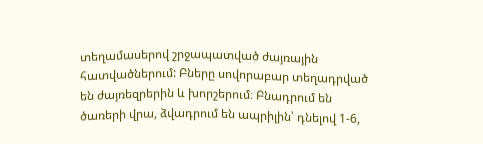տեղամասերով շրջապատված ժայռային հատվածներում: Բները սովորաբար տեղադրված են ժայռեզրերին և խորշերում։ Բնադրում են ծառերի վրա, ձվադրում են ապրիլին՝ դնելով 1-6,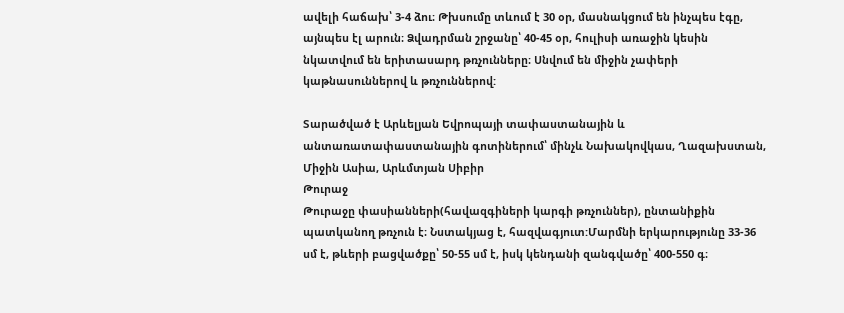ավելի հաճախ՝ 3-4 ձու։ Թխսումը տևում է 30 օր, մասնակցում են ինչպես էգը, այնպես էլ արուն։ Ձվադրման շրջանը՝ 40-45 օր, հուլիսի առաջին կեսին նկատվում են երիտասարդ թռչունները։ Սնվում են միջին չափերի կաթնասուններով և թռչուններով:

Տարածված է Արևելյան Եվրոպայի տափաստանային և անտառատափաստանային գոտիներում՝ մինչև Նախակովկաս, Ղազախստան, Միջին Ասիա, Արևմտյան Սիբիր
Թուրաջ
Թուրաջը փասիանների(հավազգիների կարգի թռչուններ), ընտանիքին պատկանող թռչուն է։ Նստակյաց է, հազվագյուտ:Մարմնի երկարությունը 33-36 սմ է, թևերի բացվածքը՝ 50-55 սմ է, իսկ կենդանի զանգվածը՝ 400-550 գ։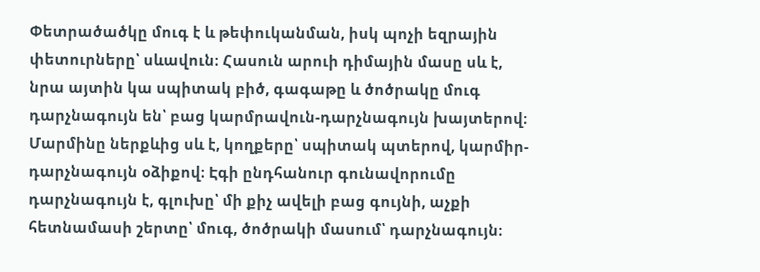Փետրածածկը մուգ է և թեփուկանման, իսկ պոչի եզրային փետուրները՝ սևավուն։ Հասուն արուի դիմային մասը սև է, նրա այտին կա սպիտակ բիծ, գագաթը և ծոծրակը մուգ դարչնագույն են՝ բաց կարմրավուն-դարչնագույն խայտերով։ Մարմինը ներքևից սև է, կողքերը՝ սպիտակ պտերով, կարմիր-դարչնագույն օձիքով։ Էգի ընդհանուր գունավորումը դարչնագույն է, գլուխը՝ մի քիչ ավելի բաց գույնի, աչքի հետնամասի շերտը՝ մուգ, ծոծրակի մասում՝ դարչնագույն։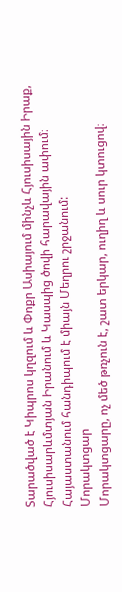Տարածված է Կիպրոս կղզում և Փոքր Ասիայում մինչև Հյուսիսային Իրաք, Հյուսիսարևմտյան Իրանում և Կասպից ծովի հարավային ափում։ Հայաստանում հանդիպում է միայն Մեղրու շրջանում:
Մորակտցար
Մորակտցարը, ոչ մեծ թռչուն է, շատ երկար, ուղիղ և սուր կտուցով։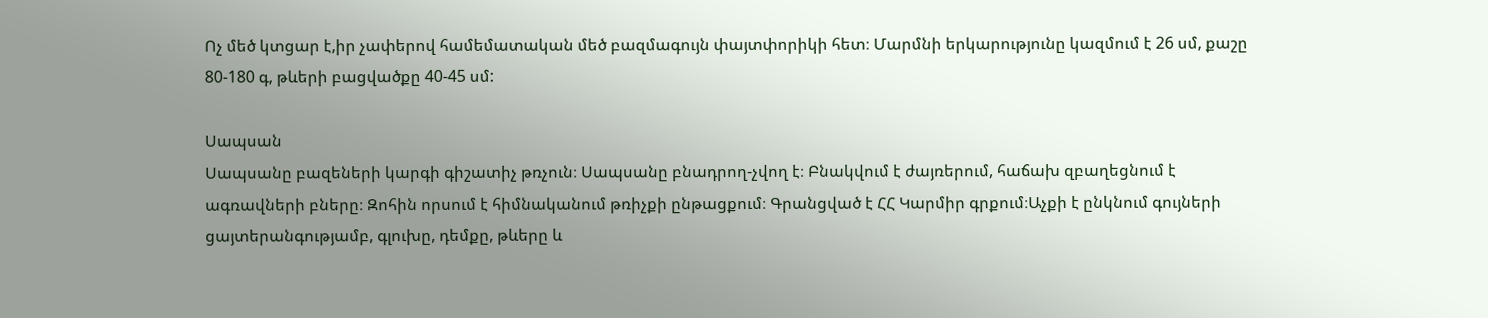Ոչ մեծ կտցար է,իր չափերով համեմատական մեծ բազմագույն փայտփորիկի հետ։ Մարմնի երկարությունը կազմում է 26 սմ, քաշը 80-180 գ, թևերի բացվածքը 40-45 սմ:

Սապսան
Սապսանը բազեների կարգի գիշատիչ թռչուն։ Սապսանը բնադրող-չվող է։ Բնակվում է ժայռերում, հաճախ զբաղեցնում է ագռավների բները։ Զոհին որսում է հիմնականում թռիչքի ընթացքում։ Գրանցված է ՀՀ Կարմիր գրքում։Աչքի է ընկնում գույների ցայտերանգությամբ, գլուխը, դեմքը, թևերը և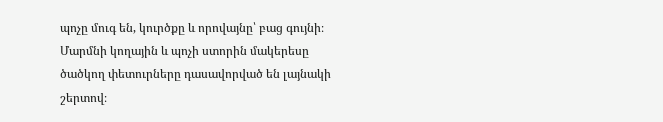պոչը մուգ են, կուրծքը և որովայնը՝ բաց գույնի։ Մարմնի կողային և պոչի ստորին մակերեսը ծածկող փետուրները դասավորված են լայնակի շերտով։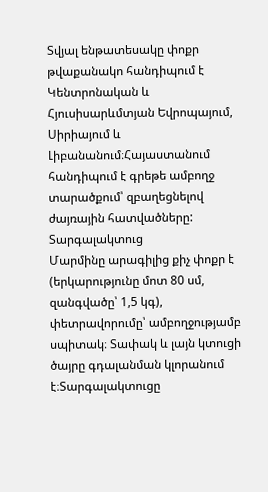Տվյալ ենթատեսակը փոքր թվաքանակո հանդիպում է Կենտրոնական և Հյուսիսարևմտյան Եվրոպայում, Սիրիայում և Լիբանանում։Հայաստանում հանդիպում է գրեթե ամբողջ տարածքում՝ զբաղեցնելով ժայռային հատվածները:
Տարգալակտուց
Մարմինը արագիլից քիչ փոքր է (երկարությունը մոտ 80 սմ, զանգվածը՝ 1,5 կգ), փետրավորումը՝ ամբողջությամբ սպիտակ։ Տափակ և լայն կտուցի ծայրը գդալանման կլորանում է։Տարգալակտուցը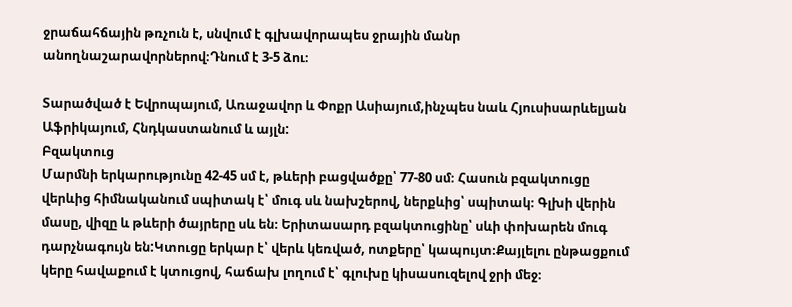ջրաճահճային թռչուն է, սնվում է գլխավորապես ջրային մանր անողնաշարավորներով։Դնում է 3-5 ձու։

Տարածված է Եվրոպայում, Առաջավոր և Փոքր Ասիայում,ինչպես նաև Հյուսիսարևելյան Աֆրիկայում, Հնդկաստանում և այլն:
Բզակտուց
Մարմնի երկարությունը 42-45 սմ է, թևերի բացվածքը՝ 77-80 սմ։ Հասուն բզակտուցը վերևից հիմնականում սպիտակ է՝ մուգ սև նախշերով, ներքևից՝ սպիտակ։ Գլխի վերին մասը, վիզը և թևերի ծայրերը սև են։ Երիտասարդ բզակտուցինը՝ սևի փոխարեն մուգ դարչնագույն են:Կտուցը երկար է՝ վերև կեռված, ոտքերը՝ կապույտ։Քայլելու ընթացքում կերը հավաքում է կտուցով, հաճախ լողում է՝ գլուխը կիսասուզելով ջրի մեջ։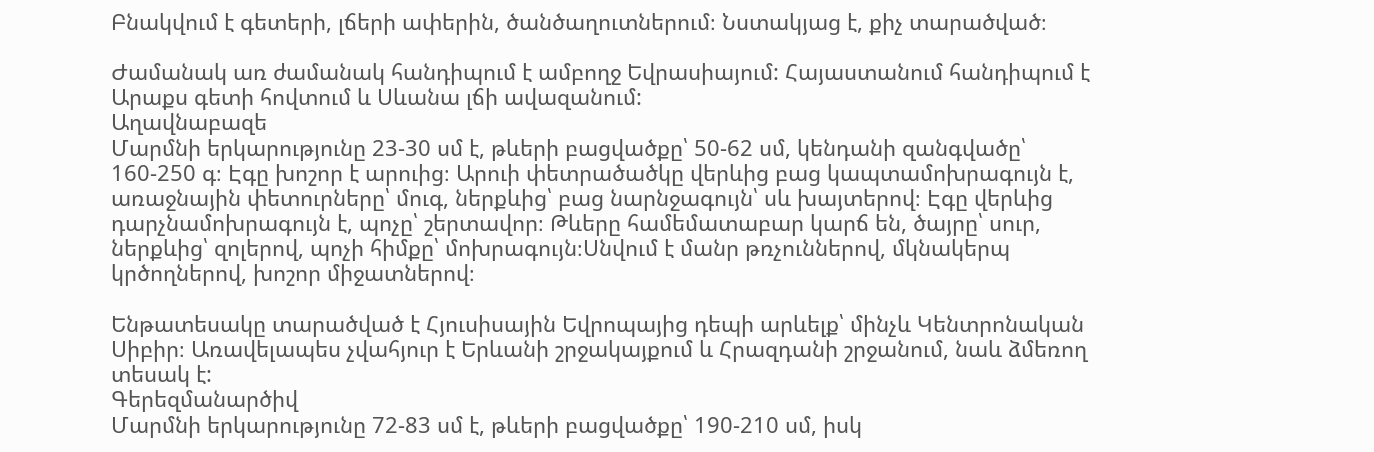Բնակվում է գետերի, լճերի ափերին, ծանծաղուտներում։ Նստակյաց է, քիչ տարածված։

Ժամանակ առ ժամանակ հանդիպում է ամբողջ Եվրասիայում: Հայաստանում հանդիպում է Արաքս գետի հովտում և Սևանա լճի ավազանում:
Աղավնաբազե
Մարմնի երկարությունը 23-30 սմ է, թևերի բացվածքը՝ 50-62 սմ, կենդանի զանգվածը՝ 160-250 գ։ Էգը խոշոր է արուից։ Արուի փետրածածկը վերևից բաց կապտամոխրագույն է, առաջնային փետուրները՝ մուգ, ներքևից՝ բաց նարնջագույն՝ սև խայտերով։ Էգը վերևից դարչնամոխրագույն է, պոչը՝ շերտավոր։ Թևերը համեմատաբար կարճ են, ծայրը՝ սուր, ներքևից՝ զոլերով, պոչի հիմքը՝ մոխրագույն։Սնվում է մանր թռչուններով, մկնակերպ կրծողներով, խոշոր միջատներով։

Ենթատեսակը տարածված է Հյուսիսային Եվրոպայից դեպի արևելք՝ մինչև Կենտրոնական Սիբիր։ Առավելապես չվահյուր է Երևանի շրջակայքում և Հրազդանի շրջանում, նաև ձմեռող տեսակ է:
Գերեզմանարծիվ
Մարմնի երկարությունը 72-83 սմ է, թևերի բացվածքը՝ 190-210 սմ, իսկ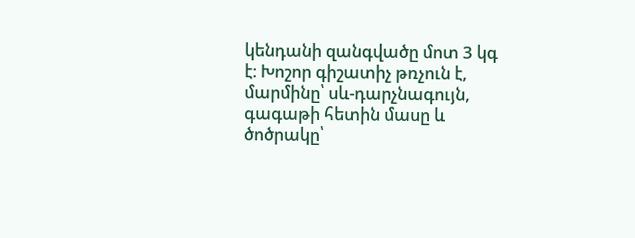կենդանի զանգվածը մոտ 3 կգ է։ Խոշոր գիշատիչ թռչուն է, մարմինը՝ սև-դարչնագույն, գագաթի հետին մասը և ծոծրակը՝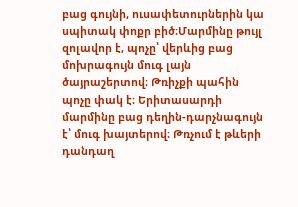բաց գույնի, ուսափետուրներին կա սպիտակ փոքր բիծ։Մարմինը թույլ զոլավոր է, պոչը՝ վերևից բաց մոխրագույն մուգ լայն ծայրաշերտով։ Թռիչքի պահին պոչը փակ է։ Երիտասարդի մարմինը բաց դեղին-դարչնագույն է՝ մուգ խայտերով։ Թռչում է թևերի դանդաղ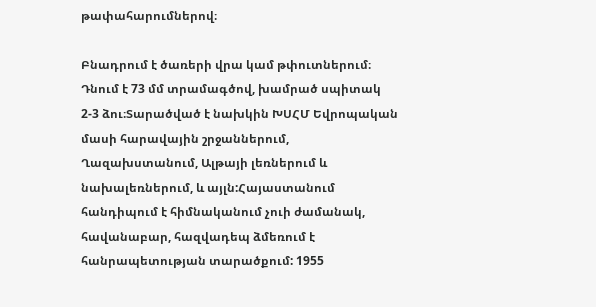թափահարումներով։

Բնադրում է ծառերի վրա կամ թփուտներում։ Դնում է 73 մմ տրամագծով, խամրած սպիտակ 2-3 ձու։Տարածված է նախկին ԽՍՀՄ Եվրոպական մասի հարավային շրջաններում, Ղազախստանում, Ալթայի լեռներում և նախալեռներում, և այլն:Հայաստանում հանդիպում է հիմնականում չուի ժամանակ, հավանաբար, հազվադեպ ձմեռում է հանրապետության տարածքում: 1955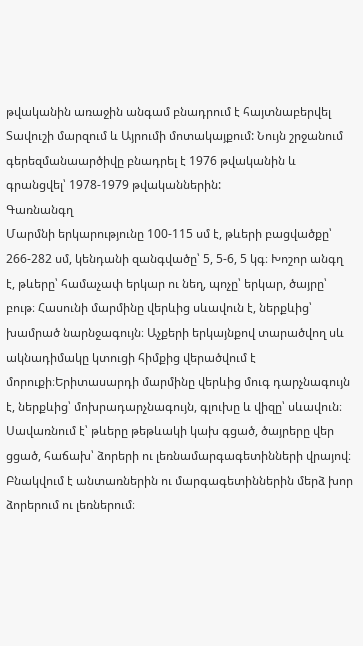թվականին առաջին անգամ բնադրում է հայտնաբերվել Տավուշի մարզում և Այրումի մոտակայքում: Նույն շրջանում գերեզմանաարծիվը բնադրել է 1976 թվականին և գրանցվել՝ 1978-1979 թվականներին:
Գառնանգղ
Մարմնի երկարությունը 100-115 սմ է, թևերի բացվածքը՝ 266-282 սմ, կենդանի զանգվածը՝ 5, 5-6, 5 կգ։ Խոշոր անգղ է, թևերը՝ համաչափ երկար ու նեղ, պոչը՝ երկար, ծայրը՝ բութ։ Հասունի մարմինը վերևից սևավուն է, ներքևից՝ խամրած նարնջագույն։ Աչքերի երկայնքով տարածվող սև ակնադիմակը կտուցի հիմքից վերածվում է մորուքի։Երիտասարդի մարմինը վերևից մուգ դարչնագույն է, ներքևից՝ մոխրադարչնագույն, գլուխը և վիզը՝ սևավուն։ Սավառնում է՝ թևերը թեթևակի կախ գցած, ծայրերը վեր ցցած, հաճախ՝ ձորերի ու լեռնամարգագետինների վրայով։ Բնակվում է անտառներին ու մարգագետիններին մերձ խոր ձորերում ու լեռներում։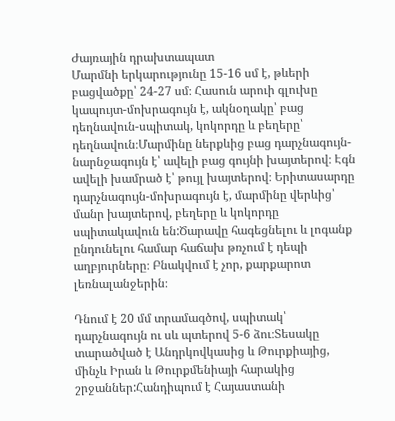Ժայռային դրախտապատ
Մարմնի երկարությունը 15-16 սմ է, թևերի բացվածքը՝ 24-27 սմ։ Հասուն արուի գլուխը կապույտ-մոխրագույն է, ակնօղակը՝ բաց դեղնավուն-սպիտակ, կոկորդը և բեղերը՝ դեղնավուն։Մարմինը ներքևից բաց դարչնագույն-նարնջագույն է՝ ավելի բաց գույնի խայտերով։ Էգն ավելի խամրած է՝ թույլ խայտերով։ Երիտասարդը դարչնագույն-մոխրագույն է, մարմինը վերևից՝ մանր խայտերով, բեղերը և կոկորդը սպիտակավուն են:Ծարավը հագեցնելու և լոգանք ընդունելու համար հաճախ թռչում է դեպի աղբյուրները։ Բնակվում է չոր, քարքարոտ լեռնալանջերին։

Դնում է 20 մմ տրամագծով, սպիտակ՝ դարչնագույն ու սև պտերով 5-6 ձու։Տեսակը տարածված է Անդրկովկասից և Թուրքիայից, մինչև Իրան և Թուրքմենիայի հարակից շրջաններ:Հանդիպում է Հայաստանի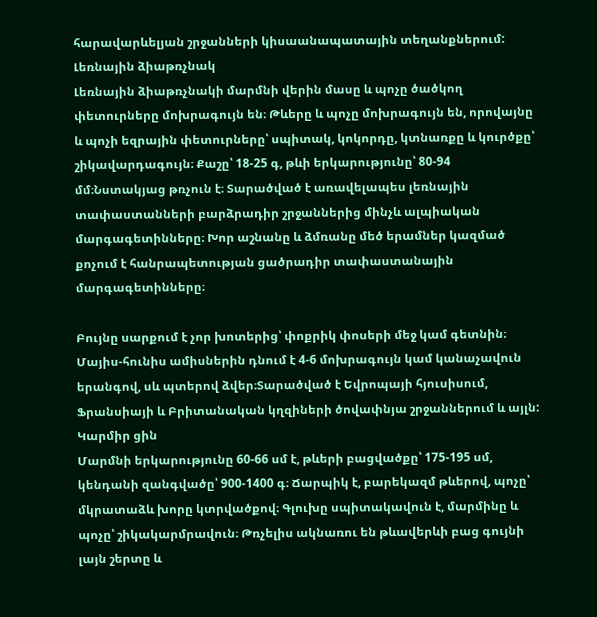հարավարևելյան շրջանների կիսաանապատային տեղանքներում:
Լեռնային ձիաթռչնակ
Լեռնային ձիաթռչնակի մարմնի վերին մասը և պոչը ծածկող փետուրները մոխրագույն են։ Թևերը և պոչը մոխրագույն են, որովայնը և պոչի եզրային փետուրները՝ սպիտակ, կոկորդը, կտնառքը և կուրծքը՝ շիկավարդագույն։ Քաշը՝ 18-25 գ, թևի երկարությունը՝ 80-94 մմ։Նստակյաց թռչուն է։ Տարածված է առավելապես լեռնային տափաստանների բարձրադիր շրջաններից մինչև ալպիական մարգագետինները։ Խոր աշնանը և ձմռանը մեծ երամներ կազմած քոչում է հանրապետության ցածրադիր տափաստանային մարգագետինները։

Բույնը սարքում է չոր խոտերից՝ փոքրիկ փոսերի մեջ կամ գետնին։ Մայիս-հունիս ամիսներին դնում է 4-6 մոխրագույն կամ կանաչավուն երանգով, սև պտերով ձվեր։Տարածված է Եվրոպայի հյուսիսում, Ֆրանսիայի և Բրիտանական կղզիների ծովափնյա շրջաններում և այլն:
Կարմիր ցին
Մարմնի երկարությունը 60-66 սմ է, թևերի բացվածքը՝ 175-195 սմ, կենդանի զանգվածը՝ 900-1400 գ։ Ճարպիկ է, բարեկազմ թևերով, պոչը՝ մկրատաձև խորը կտրվածքով։ Գլուխը սպիտակավուն է, մարմինը և պոչը՝ շիկակարմրավուն։ Թռչելիս ակնառու են թևավերևի բաց գույնի լայն շերտը և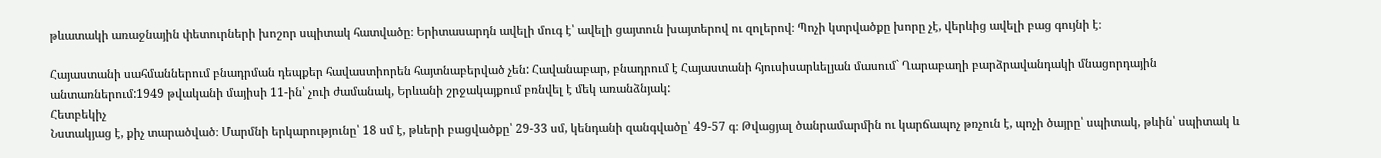թևատակի առաջնային փետուրների խոշոր սպիտակ հատվածը։ Երիտասարդն ավելի մուգ է՝ ավելի ցայտուն խայտերով ու զոլերով։ Պոչի կտրվածքը խորը չէ, վերևից ավելի բաց գույնի է։

Հայաստանի սահմաններում բնադրման դեպքեր հավաստիորեն հայտնաբերված չեն: Հավանաբար, բնադրում է Հայաստանի հյուսիսարևելյան մասում` Ղարաբաղի բարձրավանդակի մնացորդային անտառներում:1949 թվականի մայիսի 11-ին՝ չուի ժամանակ, Երևանի շրջակայքում բռնվել է մեկ առանձնյակ:
Հետբեկիչ
Նստակյաց է, քիչ տարածված։ Մարմնի երկարությունը՝ 18 սմ է, թևերի բացվածքը՝ 29-33 սմ, կենդանի զանգվածը՝ 49-57 գ։ Թվացյալ ծանրամարմին ու կարճապոչ թռչուն է, պոչի ծայրը՝ սպիտակ, թևին՝ սպիտակ և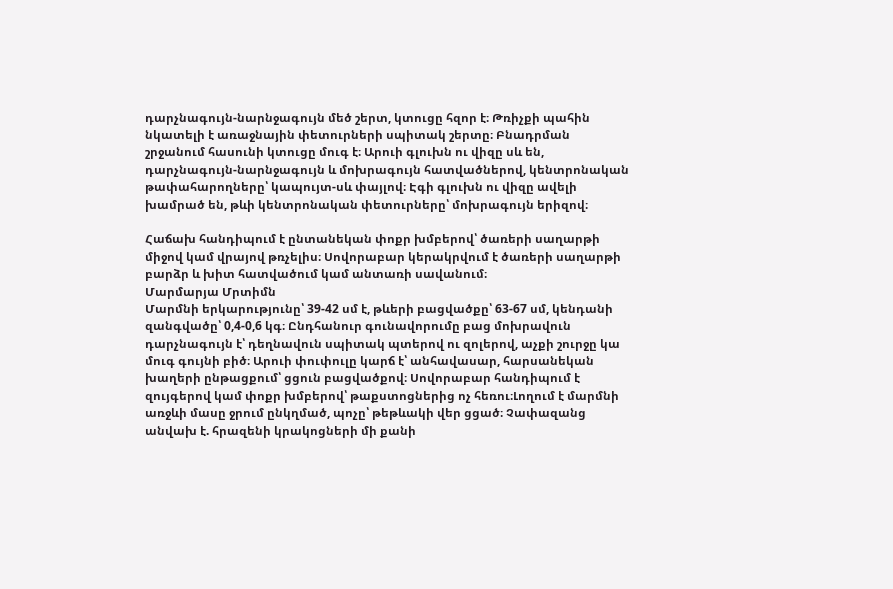դարչնագույն-նարնջագույն մեծ շերտ, կտուցը հզոր է։ Թռիչքի պահին նկատելի է առաջնային փետուրների սպիտակ շերտը։ Բնադրման շրջանում հասունի կտուցը մուգ է։ Արուի գլուխն ու վիզը սև են, դարչնագույն-նարնջագույն և մոխրագույն հատվածներով, կենտրոնական թափահարողները՝ կապույտ-սև փայլով։ Էգի գլուխն ու վիզը ավելի խամրած են, թևի կենտրոնական փետուրները՝ մոխրագույն երիզով։

Հաճախ հանդիպում է ընտանեկան փոքր խմբերով՝ ծառերի սաղարթի միջով կամ վրայով թռչելիս։ Սովորաբար կերակրվում է ծառերի սաղարթի բարձր և խիտ հատվածում կամ անտառի սավանում։
Մարմարյա Մրտիմն
Մարմնի երկարությունը՝ 39-42 սմ է, թևերի բացվածքը՝ 63-67 սմ, կենդանի զանգվածը՝ 0,4-0,6 կգ։ Ընդհանուր գունավորումը բաց մոխրավուն դարչնագույն է՝ դեղնավուն սպիտակ պտերով ու զոլերով, աչքի շուրջը կա մուգ գույնի բիծ։ Արուի փուփուլը կարճ է՝ անհավասար, հարսանեկան խաղերի ընթացքում՝ ցցուն բացվածքով։ Սովորաբար հանդիպում է զույգերով կամ փոքր խմբերով՝ թաքստոցներից ոչ հեռու։Լողում է մարմնի առջևի մասը ջրում ընկղմած, պոչը՝ թեթևակի վեր ցցած։ Չափազանց անվախ է. հրազենի կրակոցների մի քանի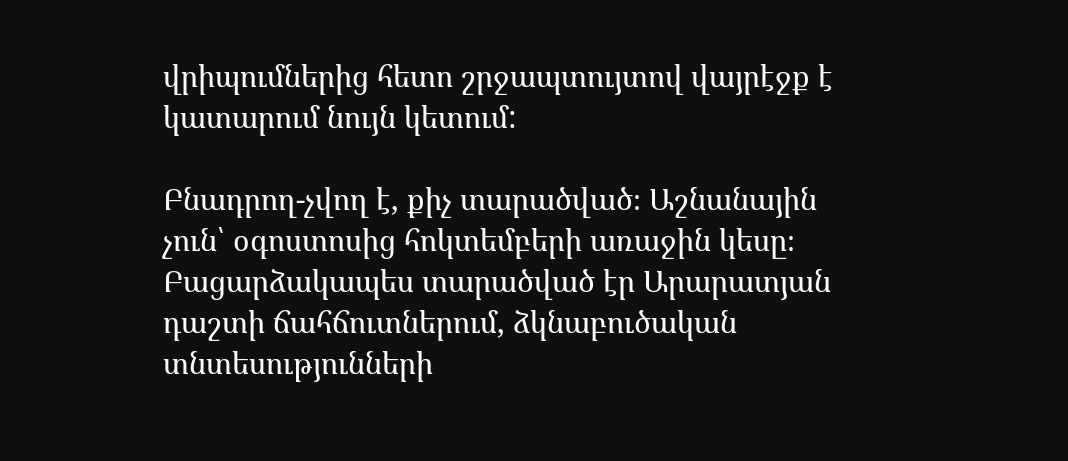վրիպումներից հետո շրջապտույտով վայրէջք է կատարում նույն կետում:

Բնադրող-չվող է, քիչ տարածված։ Աշնանային չուն՝ օգոստոսից հոկտեմբերի առաջին կեսը։ Բացարձակապես տարածված էր Արարատյան դաշտի ճահճուտներում, ձկնաբուծական տնտեսությունների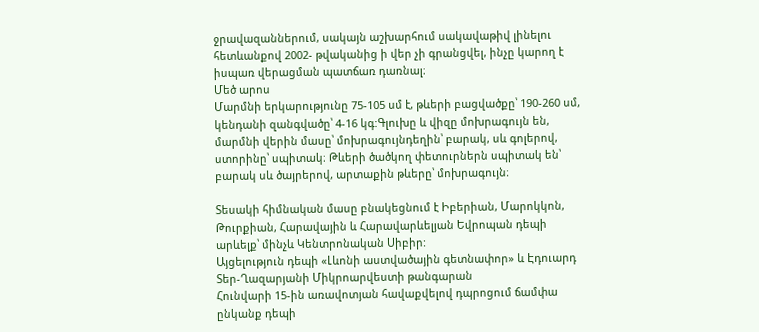ջրավազաններում, սակայն աշխարհում սակավաթիվ լինելու հետևանքով 2002- թվականից ի վեր չի գրանցվել, ինչը կարող է իսպառ վերացման պատճառ դառնալ։
Մեծ արոս
Մարմնի երկարությունը 75-105 սմ է, թևերի բացվածքը՝ 190-260 սմ, կենդանի զանգվածը՝ 4-16 կգ:Գլուխը և վիզը մոխրագույն են, մարմնի վերին մասը՝ մոխրագույնդեղին՝ բարակ, սև գոլերով, ստորինը՝ սպիտակ։ Թևերի ծածկող փետուրներն սպիտակ են՝ բարակ սև ծայրերով, արտաքին թևերը՝ մոխրագույն։

Տեսակի հիմնական մասը բնակեցնում է Իբերիան, Մարոկկոն, Թուրքիան, Հարավային և Հարավարևելյան Եվրոպան դեպի արևելք՝ մինչև Կենտրոնական Սիբիր:
Այցելություն դեպի «Լևոնի աստվածային գետնափոր» և Էդուարդ Տեր-Ղազարյանի Միկրոարվեստի թանգարան
Հունվարի 15-ին առավոտյան հավաքվելով դպրոցում ճամփա ընկանք դեպի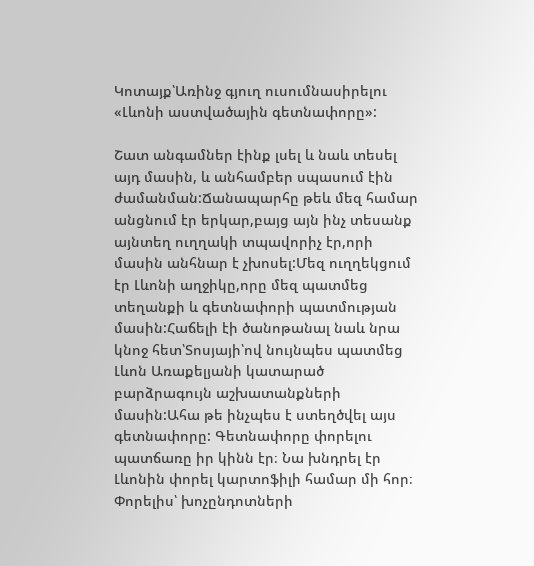Կոտայք՝Առինջ գյուղ ուսումնասիրելու «Լևոնի աստվածային գետնափորը»:

Շատ անգամներ էինք լսել և նաև տեսել այդ մասին, և անհամբեր սպասում էին ժամանման:Ճանապարհը թեև մեզ համար անցնում էր երկար,բայց այն ինչ տեսանք այնտեղ ուղղակի տպավորիչ էր,որի մասին անհնար է չխոսել:Մեզ ուղղեկցում էր Լևոնի աղջիկը,որը մեզ պատմեց տեղանքի և գետնափորի պատմության մասին:Հաճելի էի ծանոթանալ նաև նրա կնոջ հետ՝Տոսյայի՝ով նույնպես պատմեց Լևոն Առաքելյանի կատարած բարձրագույն աշխատանքների մասին:Ահա թե ինչպես է ստեղծվել այս գետնափորը: Գետնափորը փորելու պատճառը իր կինն էր։ Նա խնդրել էր Լևոնին փորել կարտոֆիլի համար մի հոր։ Փորելիս՝ խոչընդոտների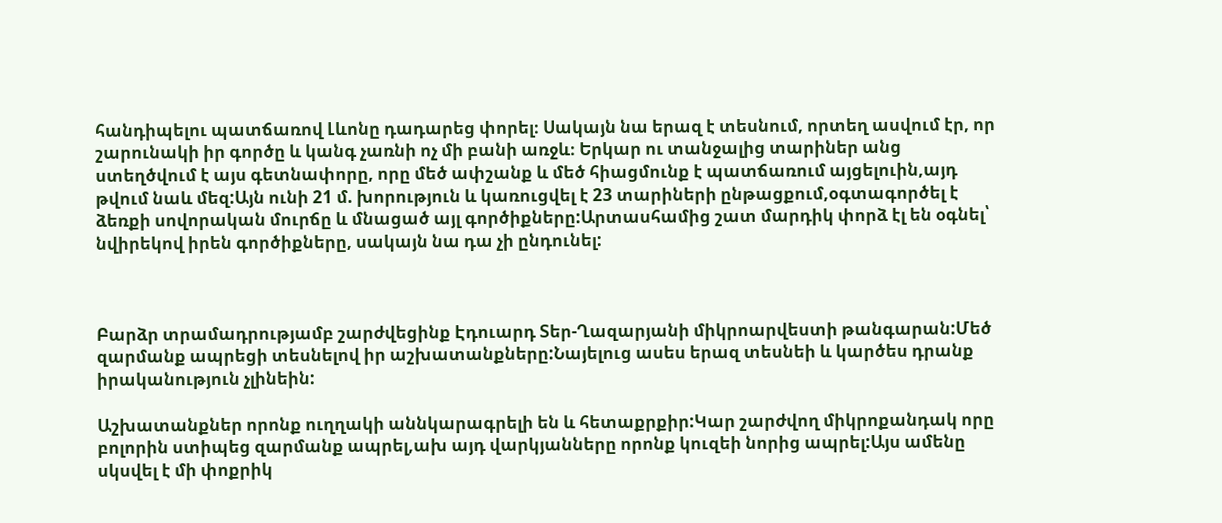հանդիպելու պատճառով Լևոնը դադարեց փորել։ Սակայն նա երազ է տեսնում, որտեղ ասվում էր, որ շարունակի իր գործը և կանգ չառնի ոչ մի բանի առջև։ Երկար ու տանջալից տարիներ անց ստեղծվում է այս գետնափորը, որը մեծ ափշանք և մեծ հիացմունք է պատճառում այցելուին,այդ թվում նաև մեզ:Այն ունի 21 մ. խորություն և կառուցվել է 23 տարիների ընթացքում,օգտագործել է ձեռքի սովորական մուրճը և մնացած այլ գործիքները:Արտասհամից շատ մարդիկ փորձ էլ են օգնել՝ նվիրեկով իրեն գործիքները, սակայն նա դա չի ընդունել:



Բարձր տրամադրությամբ շարժվեցինք Էդուարդ Տեր-Ղազարյանի միկրոարվեստի թանգարան:Մեծ զարմանք ապրեցի տեսնելով իր աշխատանքները:Նայելուց ասես երազ տեսնեի և կարծես դրանք իրականություն չլինեին:

Աշխատանքներ որոնք ուղղակի աննկարագրելի են և հետաքրքիր:Կար շարժվող միկրոքանդակ որը բոլորին ստիպեց զարմանք ապրել,ախ այդ վարկյանները որոնք կուզեի նորից ապրել:Այս ամենը սկսվել է մի փոքրիկ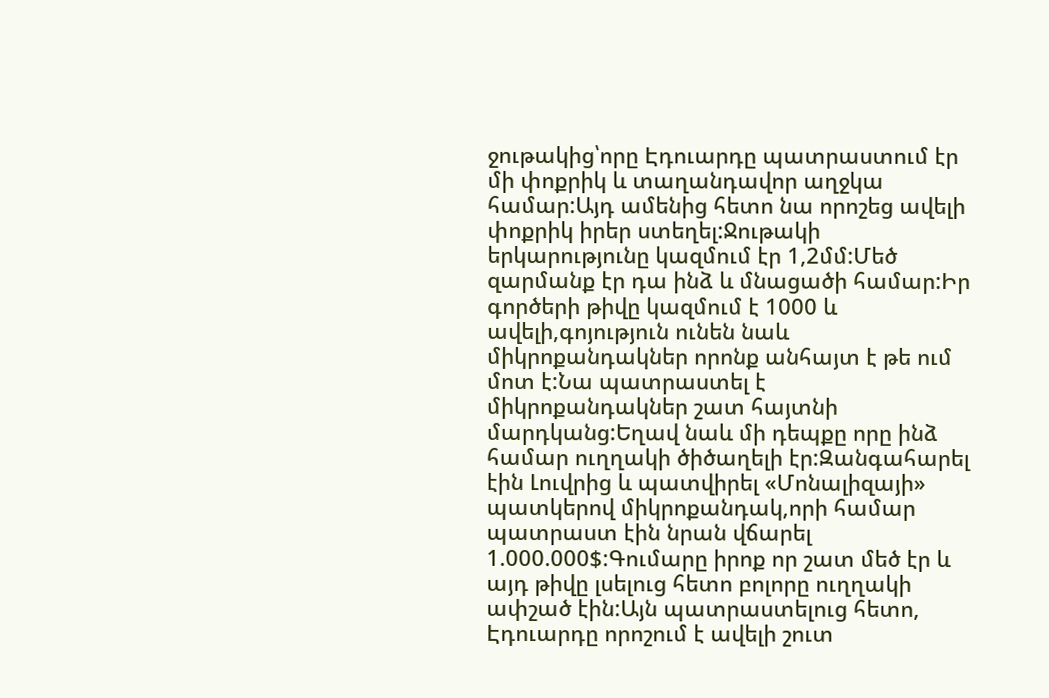ջութակից՝որը Էդուարդը պատրաստում էր մի փոքրիկ և տաղանդավոր աղջկա համար:Այդ ամենից հետո նա որոշեց ավելի փոքրիկ իրեր ստեղել:Ջութակի երկարությունը կազմում էր 1,2մմ:Մեծ զարմանք էր դա ինձ և մնացածի համար:Իր գործերի թիվը կազմում է 1000 և ավելի,գոյություն ունեն նաև միկրոքանդակներ որոնք անհայտ է թե ում մոտ է:Նա պատրաստել է միկրոքանդակներ շատ հայտնի մարդկանց:Եղավ նաև մի դեպքը որը ինձ համար ուղղակի ծիծաղելի էր:Զանգահարել էին Լուվրից և պատվիրել «Մոնալիզայի» պատկերով միկրոքանդակ,որի համար պատրաստ էին նրան վճարել 1.000.000$:Գումարը իրոք որ շատ մեծ էր և այդ թիվը լսելուց հետո բոլորը ուղղակի ափշած էին:Այն պատրաստելուց հետո, Էդուարդը որոշում է ավելի շուտ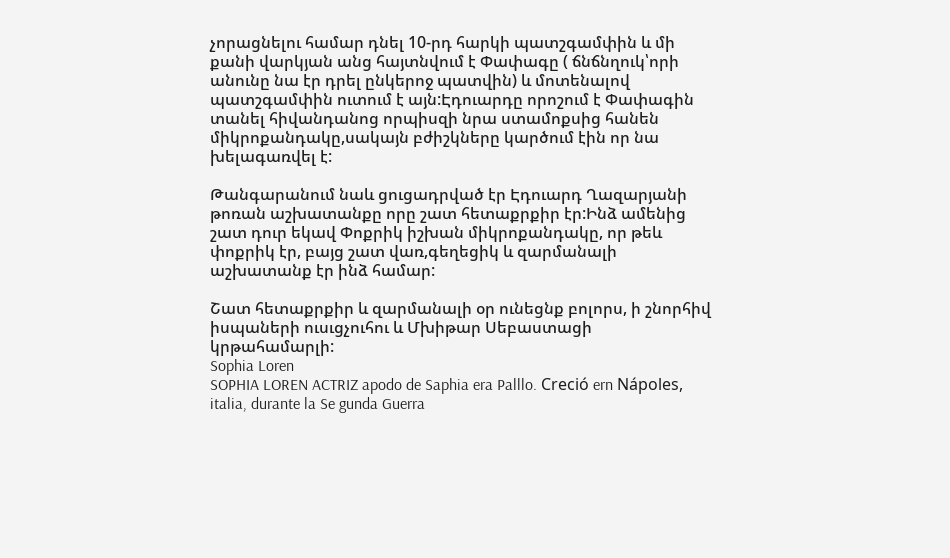չորացնելու համար դնել 10-րդ հարկի պատշգամփին և մի քանի վարկյան անց հայտնվում է Փափագը ( ճնճնղուկ՝որի անունը նա էր դրել ընկերոջ պատվին) և մոտենալով պատշգամփին ուտում է այն:Էդուարդը որոշում է Փափագին տանել հիվանդանոց որպիսզի նրա ստամոքսից հանեն միկրոքանդակը,սակայն բժիշկները կարծում էին որ նա խելագառվել է:

Թանգարանում նաև ցուցադրված էր Էդուարդ Ղազարյանի թոռան աշխատանքը որը շատ հետաքրքիր էր:Ինձ ամենից շատ դուր եկավ Փոքրիկ իշխան միկրոքանդակը, որ թեև փոքրիկ էր, բայց շատ վառ,գեղեցիկ և զարմանալի աշխատանք էր ինձ համար:

Շատ հետաքրքիր և զարմանալի օր ունեցնք բոլորս, ի շնորհիվ իսպաների ուսւցչուհու և Մխիթար Սեբաստացի կրթահամարլի:
Sophia Loren
SOPHIA LOREN ACTRIZ apodo de Saphia era Palllo. Creció ern Nápoles, italia, durante la Se gunda Guerra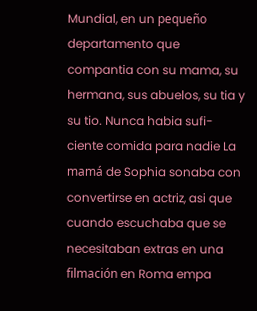Mundial, en un pequeño departamento que compantia con su mama, su hermana, sus abuelos, su tia y su tio. Nunca habia sufi- ciente comida para nadie La mamá de Sophia sonaba con convertirse en actriz, asi que cuando escuchaba que se necesitaban extras en una filmación en Roma empa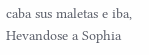caba sus maletas e iba, Hevandose a Sophia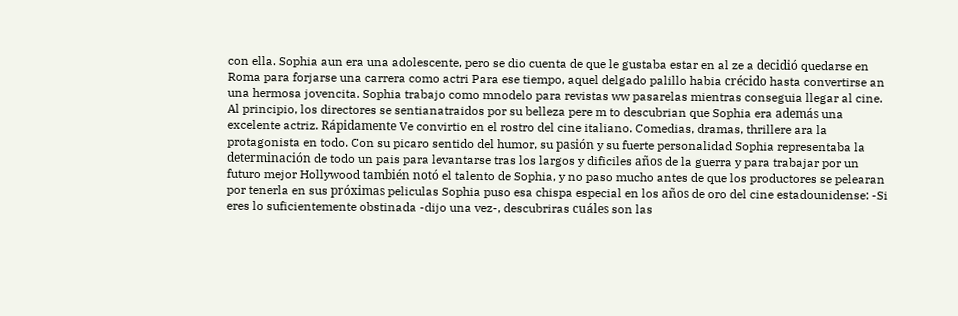con ella. Sophia aun era una adolescente, pero se dio cuenta de que le gustaba estar en al ze a decidió quedarse en Roma para forjarse una carrera como actri Para ese tiempo, aquel delgado palillo habia crécido hasta convertirse an una hermosa jovencita. Sophia trabajo como mnodelo para revistas ww pasarelas mientras conseguia llegar al cine. Al principio, los directores se sentianatraidos por su belleza pere m to descubrian que Sophia era además una excelente actriz. Rápidamente Ve convirtio en el rostro del cine italiano. Comedias, dramas, thrillere ara la protagonista en todo. Con su picaro sentido del humor, su pasión y su fuerte personalidad Sophia representaba la determinación de todo un pais para levantarse tras los largos y dificiles años de la guerra y para trabajar por un futuro mejor Hollywood también notó el talento de Sophia, y no paso mucho antes de que los productores se pelearan por tenerla en sus próximas peliculas Sophia puso esa chispa especial en los años de oro del cine estadounidense: -Si eres lo suficientemente obstinada -dijo una vez-, descubriras cuáles son las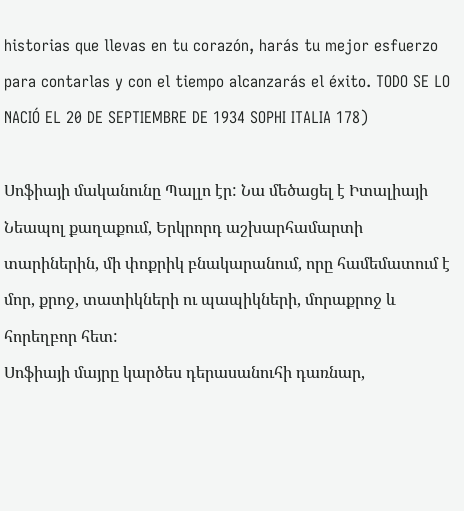historias que llevas en tu corazón, harás tu mejor esfuerzo para contarlas y con el tiempo alcanzarás el éxito. TODO SE LO NACIÓ EL 20 DE SEPTIEMBRE DE 1934 SOPHI ITALIA 178)

Սոֆիայի մականունը Պալլո էր: Նա մեծացել է Իտալիայի Նեապոլ քաղաքում, Երկրորդ աշխարհամարտի տարիներին, մի փոքրիկ բնակարանում, որը համեմատում է մոր, քրոջ, տատիկների ու պապիկների, մորաքրոջ և հորեղբոր հետ:
Սոֆիայի մայրը կարծես դերասանուհի դառնար,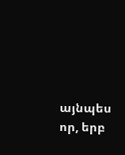այնպես որ, երբ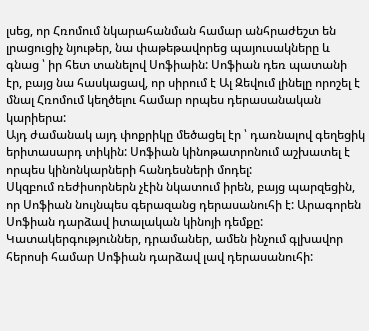լսեց, որ Հռոմում նկարահանման համար անհրաժեշտ են լրացուցիչ նյութեր, նա փաթեթավորեց պայուսակները և գնաց ՝ իր հետ տանելով Սոֆիաին: Սոֆիան դեռ պատանի էր, բայց նա հասկացավ, որ սիրում է Ալ Զեվում լինելը որոշել է մնալ Հռոմում կեղծելու համար որպես դերասանական կարիերա:
Այդ ժամանակ այդ փոքրիկը մեծացել էր ՝ դառնալով գեղեցիկ երիտասարդ տիկին: Սոֆիան կինոթատրոնում աշխատել է որպես կինոնկարների հանդեսների մոդել:
Սկզբում ռեժիսորներն չէին նկատում իրեն, բայց պարզեցին, որ Սոֆիան նույնպես գերազանց դերասանուհի է: Արագորեն Սոֆիան դարձավ իտալական կինոյի դեմքը: Կատակերգություններ, դրամաներ, ամեն ինչում գլխավոր հերոսի համար Սոֆիան դարձավ լավ դերասանուհի: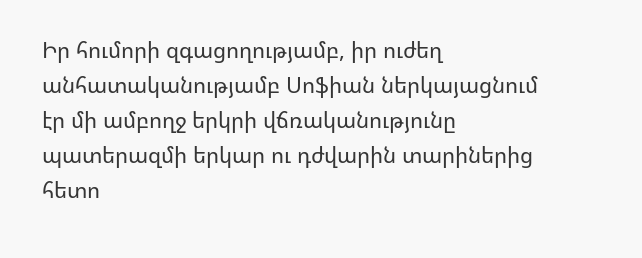Իր հումորի զգացողությամբ, իր ուժեղ անհատականությամբ Սոֆիան ներկայացնում էր մի ամբողջ երկրի վճռականությունը պատերազմի երկար ու դժվարին տարիներից հետո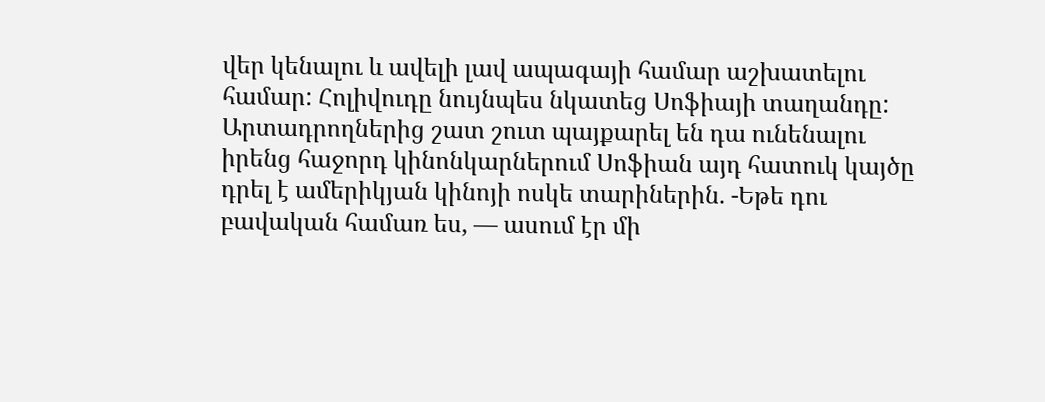վեր կենալու և ավելի լավ ապագայի համար աշխատելու համար: Հոլիվուդը նույնպես նկատեց Սոֆիայի տաղանդը: Արտադրողներից շատ շուտ պայքարել են դա ունենալու իրենց հաջորդ կինոնկարներում Սոֆիան այդ հատուկ կայծը դրել է ամերիկյան կինոյի ոսկե տարիներին. -Եթե դու բավական համառ ես, — ասում էր մի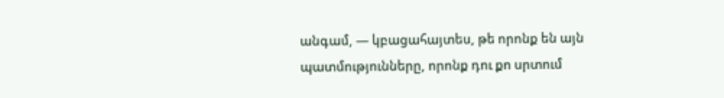անգամ, — կբացահայտես, թե որոնք են այն պատմությունները, որոնք դու քո սրտում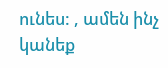ունես: , ամեն ինչ կանեք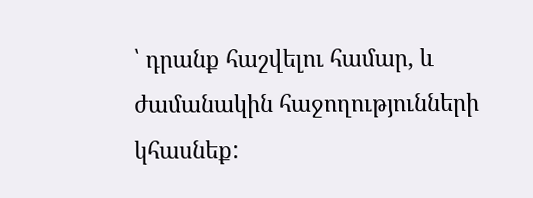՝ դրանք հաշվելու համար, և ժամանակին հաջողությունների կհասնեք: